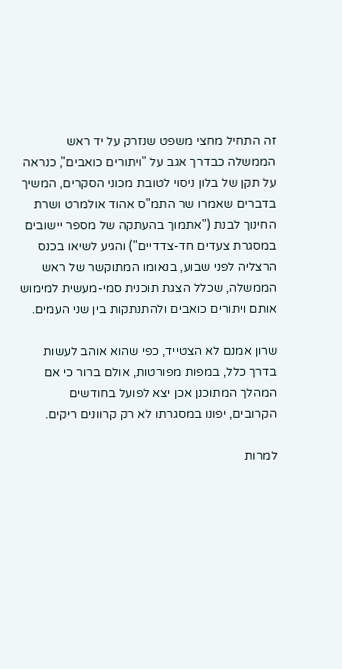זה התחיל מחצי משפט שנזרק על יד ראש הממשלה כבדרך אגב על "ויתורים כואבים", כנראה על תקן של בלון ניסוי לטובת מכוני הסקרים, המשיך בדברים שאמרו שר התמ"ס אהוד אולמרט ושרת החינוך לבנת ("אתמוך בהעתקה של מספר יישובים במסגרת צעדים חד-צדדיים") והגיע לשיאו בכנס הרצליה לפני שבוע, בנאומו המתוקשר של ראש הממשלה, שכלל הצגת תוכנית סמי-מעשית למימוש אותם ויתורים כואבים ולהתנתקות בין שני העמים.

שרון אמנם לא הצטייד, כפי שהוא אוהב לעשות בדרך כלל, במפות מפורטות, אולם ברור כי אם המהלך המתוכנן אכן יצא לפועל בחודשים הקרובים, יפונו במסגרתו לא רק קרוונים ריקים.

למרות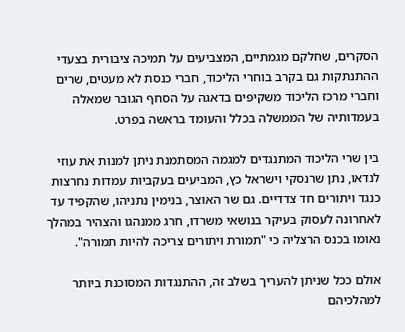הסקרים, שחלקם מגמתיים, המצביעים על תמיכה ציבורית בצעדי ההתנתקות גם בקרב בוחרי הליכוד, חברי כנסת לא מעטים, שרים וחברי מרכז הליכוד משקיפים בדאגה על הסחף הגובר שמאלה בעמדותיה של הממשלה בכלל והעומד בראשה בפרט.

בין שרי הליכוד המתנגדים למגמה המסתמנת ניתן למנות את עוזי לנדאו, נתן שרנסקי וישראל כץ, המביעים בעקביות עמדות נחרצות כנגד ויתורים חד צדדיים. גם שר האוצר, בנימין נתניהו, שהקפיד עד לאחרונה לעסוק בעיקר בנושאי משרדו, חרג ממנהגו והצהיר במהלך נאומו בכנס הרצליה כי "תמורת ויתורים צריכה להיות תמורה".

אולם ככל שניתן להעריך בשלב זה, ההתנגדות המסוכנת ביותר למהלכיהם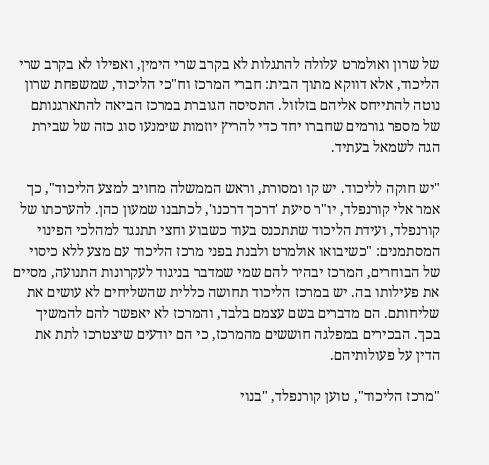של שרון ואולמרט עלולה להתגלות לא בקרב שרי הימין, ואפילו לא בקרב שרי הליכוד, אלא דווקא מתוך הבית: חברי המרכז וח"כי הליכוד, שמשפחת שרון נוטה להתייחס אליהם בזלזול. התסיסה הגוברת במרכז הביאה להתארגנותם של מספר גורמים שחברו יחד כדי להריץ יוזמות שימנעו סוג כזה של שבירת הגה לשמאל בעתיד.

"יש חוקה לליכוד. יש קו ומסורת, וראש הממשלה מחויב למצע הליכוד", כך אמר אלי קורנפלד, יו"ר סיעת 'דרכך דרכנו', לכתבנו שמעון כהן. להערכתו של קורנפלד, ועידת הליכוד שתתכנס בעוד כשבוע וחצי תתנגד למהלכי הפינוי המסתמנים: "כשיבואו אולמרט ולבנת בפני מרכז הליכוד עם מצע ללא כיסוי של הבוחרים, המרכז יבהיר להם שמי שמדבר בניגוד לעקרונות התנועה, מסיים את פעילותו בה. יש במרכז הליכוד תחושה כללית שהשליחים לא עושים את שליחותם. הם מדברים בשם עצמם בלבד, והמרכז לא יאפשר להם להמשיך בכך. הבכירים במפלגה חוששים מהמרכז, כי הם יודעים שיצטרכו לתת את הדין על פעולותיהם.

"מרכז הליכוד", טוען קורנפלד, "בנוי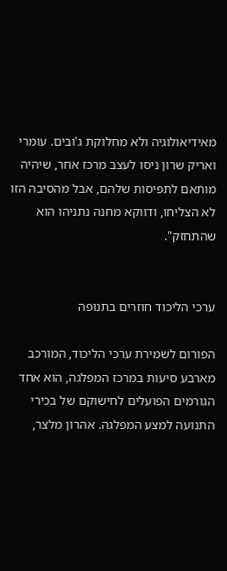מאידיאולוגיה ולא מחלוקת ג'ובים. עומרי ואריק שרון ניסו לעצב מרכז אחר, שיהיה מותאם לתפיסות שלהם, אבל מהסיבה הזו לא הצליחו, ודווקא מחנה נתניהו הוא שהתחזק".


ערכי הליכוד חוזרים בתנופה

הפורום לשמירת ערכי הליכוד, המורכב מארבע סיעות במרכז המפלגה, הוא אחד הגורמים הפועלים לחישוקם של בכירי התנועה למצע המפלגה. אהרון מלצר,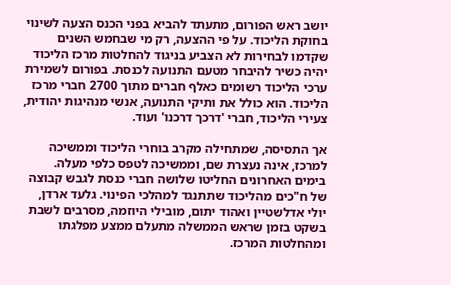יושב ראש הפורום, מתעתד להביא בפני הכנס הצעה לשינוי בחוקת הליכוד. על פי ההצעה, רק מי שבחמש השנים שקדמו לבחירות לא הצביע בניגוד להחלטות מרכז הליכוד יהיה כשיר להיבחר מטעם התנועה לכנסת. בפורום לשמירת ערכי הליכוד רשומים כאלף חברים מתוך 2700 חברי מרכז הליכוד. הוא כולל את ותיקי התנועה, אנשי מנהיגות יהודית, צעירי הליכוד, חברי 'דרכך דרכנו' ועוד.

אך התסיסה, שמתחילה מקרב בוחרי הליכוד וממשיכה למרכז, אינה נעצרת שם, וממשיכה לטפס כלפי מעלה. בימים האחרונים החליטו שלושה חברי כנסת לגבש קבוצה של ח"כים מהליכוד שתתנגד למהלכי הפינוי. גלעד ארדן, יולי אדלשטיין ואהוד יתום, מובילי היוזמה, מסרבים לשבת בשקט בזמן שראש הממשלה מתעלם ממצע מפלגתו ומהחלטות המרכז.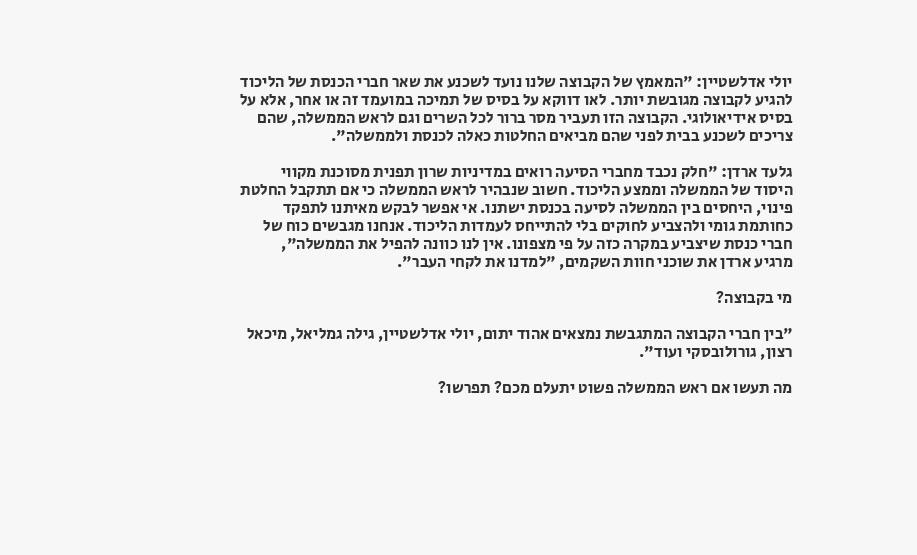יולי אדלשטיין: "המאמץ של הקבוצה שלנו נועד לשכנע את שאר חברי הכנסת של הליכוד להגיע לקבוצה מגובשת יותר. לאו דווקא על בסיס של תמיכה במועמד זה או אחר, אלא על בסיס אידיאולוגי. הקבוצה הזו תעביר מסר ברור לכל השרים וגם לראש הממשלה, שהם צריכים לשכנע בבית לפני שהם מביאים החלטות כאלה לכנסת ולממשלה".

גלעד ארדן: "חלק נכבד מחברי הסיעה רואים במדיניות שרון תפנית מסוכנת מקווי היסוד של הממשלה וממצע הליכוד. חשוב שנבהיר לראש הממשלה כי אם תתקבל החלטת פינוי, היחסים בין הממשלה לסיעה בכנסת ישתנו. אי אפשר לבקש מאיתנו לתפקד כחותמת גומי ולהצביע לחוקים בלי להתייחס לעמדות הליכוד. אנחנו מגבשים כוח של חברי כנסת שיצביע במקרה כזה על פי מצפונו. אין לנו כוונה להפיל את הממשלה", מרגיע ארדן את שוכני חוות השקמים, "למדנו את לקחי העבר".

מי בקבוצה?

"בין חברי הקבוצה המתגבשת נמצאים אהוד יתום, יולי אדלשטיין, גילה גמליאל, מיכאל רצון, גורולובסקי ועוד".

מה תעשו אם ראש הממשלה פשוט יתעלם מכם? תפרשו?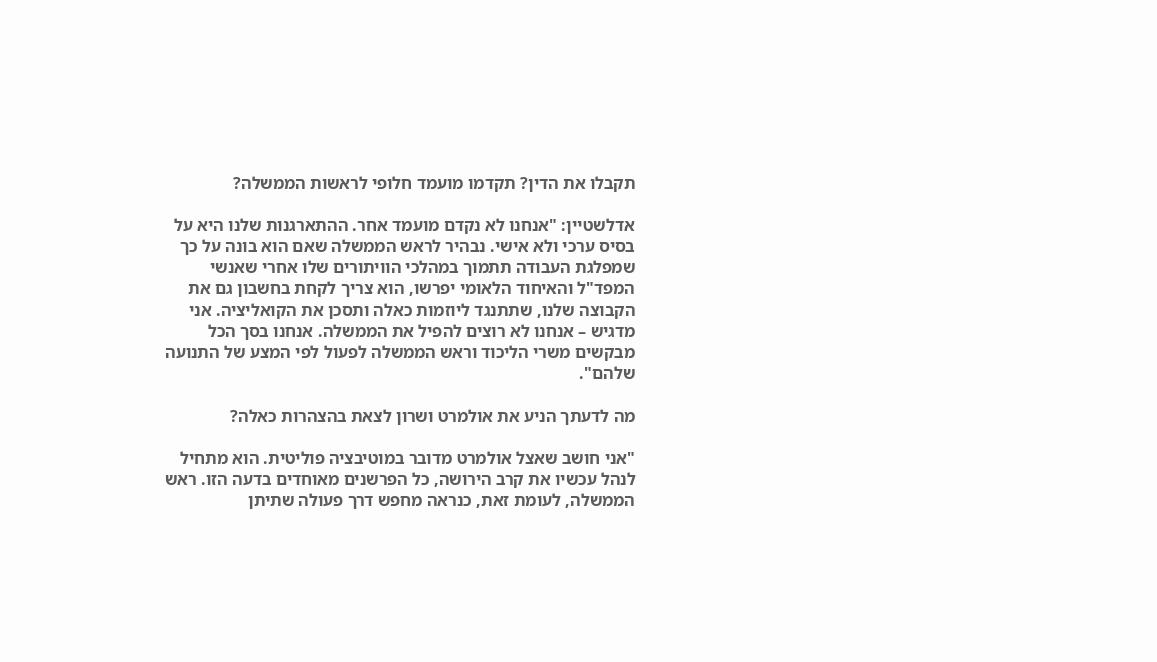תקבלו את הדין? תקדמו מועמד חלופי לראשות הממשלה?

אדלשטיין: "אנחנו לא נקדם מועמד אחר. ההתארגנות שלנו היא על בסיס ערכי ולא אישי. נבהיר לראש הממשלה שאם הוא בונה על כך שמפלגת העבודה תתמוך במהלכי הוויתורים שלו אחרי שאנשי המפד"ל והאיחוד הלאומי יפרשו, הוא צריך לקחת בחשבון גם את הקבוצה שלנו, שתתנגד ליוזמות כאלה ותסכן את הקואליציה. אני מדגיש – אנחנו לא רוצים להפיל את הממשלה. אנחנו בסך הכל מבקשים משרי הליכוד וראש הממשלה לפעול לפי המצע של התנועה שלהם".

מה לדעתך הניע את אולמרט ושרון לצאת בהצהרות כאלה?

"אני חושב שאצל אולמרט מדובר במוטיבציה פוליטית. הוא מתחיל לנהל עכשיו את קרב הירושה, כל הפרשנים מאוחדים בדעה הזו. ראש הממשלה, לעומת זאת, כנראה מחפש דרך פעולה שתיתן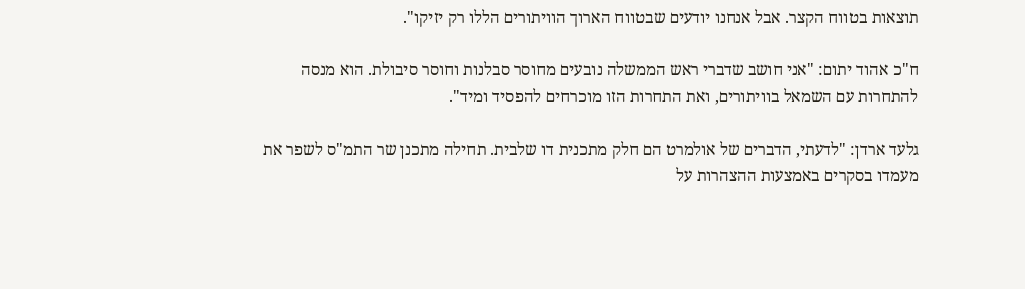תוצאות בטווח הקצר. אבל אנחנו יודעים שבטווח הארוך הוויתורים הללו רק יזיקו".

ח"כ אהוד יתום: "אני חושב שדברי ראש הממשלה נובעים מחוסר סבלנות וחוסר סיבולת. הוא מנסה להתחרות עם השמאל בוויתורים, ואת התחרות הזו מוכרחים להפסיד ומיד".

גלעד ארדן: "לדעתי, הדברים של אולמרט הם חלק מתכנית דו שלבית. תחילה מתכנן שר התמ"ס לשפר את מעמדו בסקרים באמצעות ההצהרות על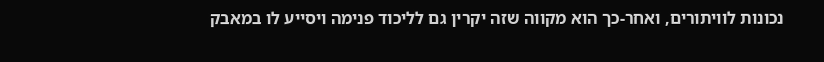נכונות לוויתורים, ואחר-כך הוא מקווה שזה יקרין גם לליכוד פנימה ויסייע לו במאבק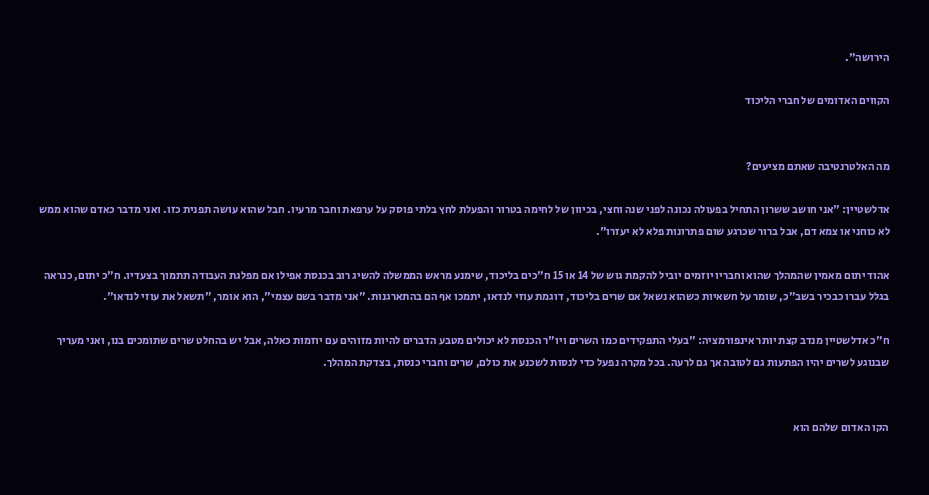הירושה".

הקווים האדומים של חברי הליכוד


מה האלטרנטיבה שאתם מציעים?

אדלשטיין: "אני חושב ששרון התחיל בפעולה נכונה לפני שנה וחצי, בכיוון של לחימה בטרור והפעלת לחץ בלתי פוסק על ערפאת וחבר מרעיו. חבל שהוא עושה תפנית כזו. ואני מדבר כאדם שהוא ממש לא כוחני או צמא דם, אבל ברור שכרגע שום פתרונות פלא לא יעזרו".

אהוד יתום מאמין שהמהלך שהוא וחבריו יוזמים יוביל להקמת גוש של 14 או 15 ח"כים בליכוד, שימנע מראש הממשלה להשיג רוב בכנסת אפילו אם מפלגת העבודה תתמוך בצעדיו. ח"כ יתום, כנראה בגלל עברו כבכיר בשב"כ, שומר על חשאיות כשהוא נשאל אם שרים בליכוד, דוגמת עוזי לנדאו, יתמכו אף הם בהתארגנות. "אני מדבר בשם עצמי", הוא אומר, "תשאל את עוזי לנדאו".

ח"כ אדלשטיין מנדב קצת יותר אינפורמציה: "בעלי התפקידים כמו השרים ויו"ר הכנסת לא יכולים מטבע הדברים להיות מזוהים עם יוזמות כאלה, אבל יש בהחלט שרים שתומכים בנו, ואני מעריך שבנוגע לשרים יהיו הפתעות גם לטובה אך גם לרעה. בכל מקרה נפעל כדי לנסות לשכנע את כולם, שרים וחברי כנסת, בצדקת המהלך.


הקו האדום שלהם הוא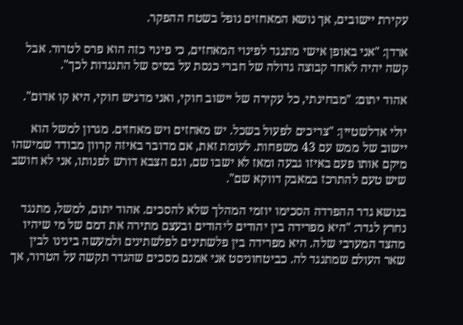עקירת יישובים, אך נושא המאחזים נופל בשטח ההפקר.

ארדן: "אני באופן אישי מתנגד לפינוי המאחזים, כי פינוי כזה הוא פרס לטרור. אבל קשה יהיה לאחד קבוצה גדולה של חברי כנסת על בסיס של התנגדות לכך".

אהוד יתום: "מבחינתי, כל עקירה של יישוב חוקי, ואני מדגיש חוקי, היא קו אדום".

יולי אדלשטיין: "צריכים לפעול בשכל. יש מאחזים ויש מאחזים. מגרון למשל הוא יישוב של ממש עם 43 משפחות. לעומת זאת, אם מדובר באיזה קרוון מבודד שמישהו מיקם אותו פעם באיזו גבעה ומאז לא ישבו שם, וגם הצבא דורש לפנותו, אני לא חושב שיש טעם להתרכז במאבק דווקא שם".

בנושא גדר ההפרדה הסכימו יוזמי המהלך שלא להסכים. אהוד יתום, למשל, מתנגד נחרץ לגדר: "היא מפרידה בין יהודים ליהודים ובעצם מתירה את דמם של מי שיהיו מהצד המערבי שלה. היא מפרידה בין פלשתינים לפלשתינים ולמעשה בינינו לבין שאר העולם שמתנגד לה. כביטחוניסט אני אמנם מסכים שהגדר תקשה על הטרור, אך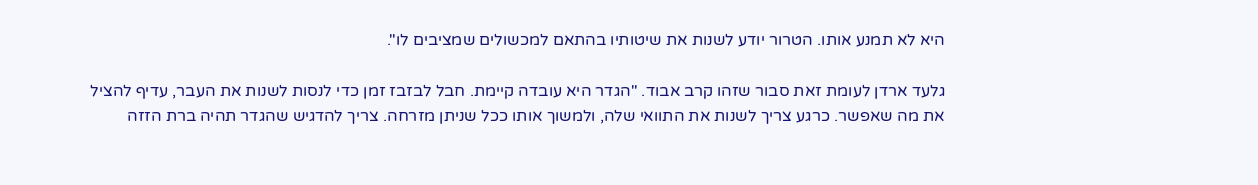היא לא תמנע אותו. הטרור יודע לשנות את שיטותיו בהתאם למכשולים שמציבים לו".

גלעד ארדן לעומת זאת סבור שזהו קרב אבוד. "הגדר היא עובדה קיימת. חבל לבזבז זמן כדי לנסות לשנות את העבר, עדיף להציל את מה שאפשר. כרגע צריך לשנות את התוואי שלה, ולמשוך אותו ככל שניתן מזרחה. צריך להדגיש שהגדר תהיה ברת הזזה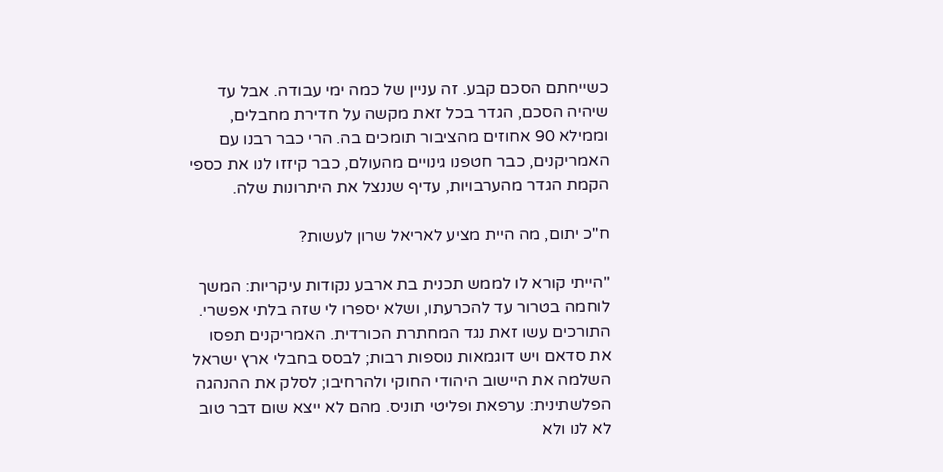כשייחתם הסכם קבע. זה עניין של כמה ימי עבודה. אבל עד שיהיה הסכם, הגדר בכל זאת מקשה על חדירת מחבלים, וממילא 90 אחוזים מהציבור תומכים בה. הרי כבר רבנו עם האמריקנים, כבר חטפנו גינויים מהעולם, כבר קיזזו לנו את כספי הקמת הגדר מהערבויות, עדיף שננצל את היתרונות שלה.

ח"כ יתום, מה היית מציע לאריאל שרון לעשות?

"הייתי קורא לו לממש תכנית בת ארבע נקודות עיקריות: המשך לוחמה בטרור עד להכרעתו, ושלא יספרו לי שזה בלתי אפשרי. התורכים עשו זאת נגד המחתרת הכורדית. האמריקנים תפסו את סדאם ויש דוגמאות נוספות רבות; לבסס בחבלי ארץ ישראל השלמה את היישוב היהודי החוקי ולהרחיבו; לסלק את ההנהגה הפלשתינית: ערפאת ופליטי תוניס. מהם לא ייצא שום דבר טוב לא לנו ולא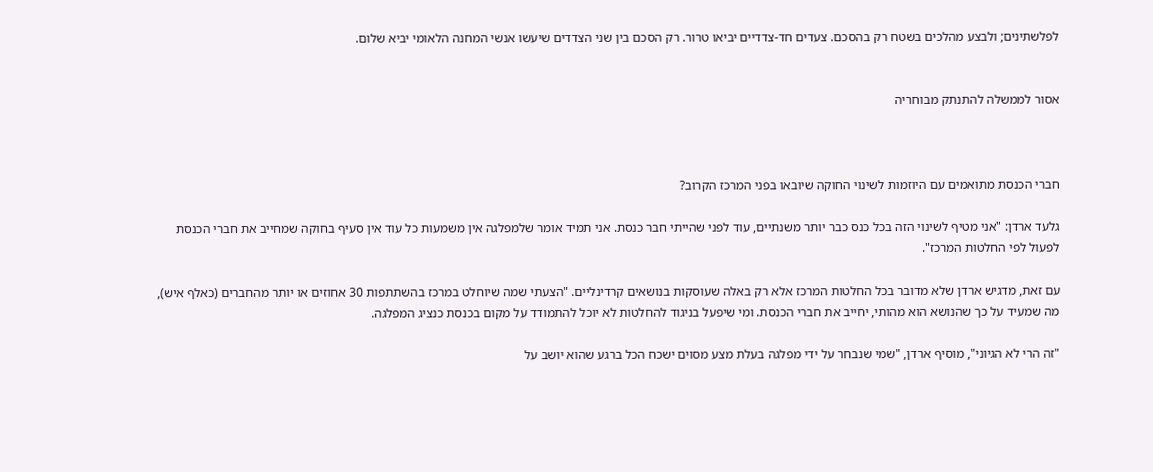לפלשתינים; ולבצע מהלכים בשטח רק בהסכם. צעדים חד-צדדיים יביאו טרור. רק הסכם בין שני הצדדים שיעשו אנשי המחנה הלאומי יביא שלום.


אסור לממשלה להתנתק מבוחריה



חברי הכנסת מתואמים עם היוזמות לשינוי החוקה שיובאו בפני המרכז הקרוב?

גלעד ארדן: "אני מטיף לשינוי הזה בכל כנס כבר יותר משנתיים, עוד לפני שהייתי חבר כנסת. אני תמיד אומר שלמפלגה אין משמעות כל עוד אין סעיף בחוקה שמחייב את חברי הכנסת לפעול לפי החלטות המרכז".

עם זאת, מדגיש ארדן שלא מדובר בכל החלטות המרכז אלא רק באלה שעוסקות בנושאים קרדינליים. "הצעתי שמה שיוחלט במרכז בהשתתפות 30 אחוזים או יותר מהחברים (כאלף איש), מה שמעיד על כך שהנושא הוא מהותי, יחייב את חברי הכנסת. ומי שיפעל בניגוד להחלטות לא יוכל להתמודד על מקום בכנסת כנציג המפלגה.

"זה הרי לא הגיוני", מוסיף ארדן, "שמי שנבחר על ידי מפלגה בעלת מצע מסוים ישכח הכל ברגע שהוא יושב על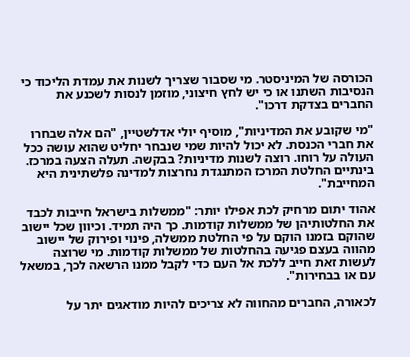הכורסה של המיניסטר. מי שסבור שצריך לשנות את עמדת הליכוד כי הנסיבות השתנו או כי יש לחץ חיצוני, מוזמן לנסות לשכנע את החברים בצדקת דרכו".

"מי שקובע את המדיניות", מוסיף יולי אדלשטיין, "הם אלה שבחרו את חברי הכנסת. לא יכול להיות שמי שנבחר יחליט שהוא עושה ככל העולה על רוחו. רוצה לשנות מדיניות? בבקשה. תעלה הצעה במרכז. בינתיים החלטת המרכז המתנגדת נחרצות למדינה פלשתינית היא המחייבת".

אהוד יתום מרחיק לכת אפילו יותר: "ממשלות בישראל חייבות לכבד את החלטותיהן של ממשלות קודמות. כך היה תמיד. וכיוון שכל יישוב שהוקם בזמנו הוקם על פי החלטת ממשלה, פינוי ופירוק של יישוב מהווה בעצם פגיעה בהחלטות של ממשלות קודמות. מי שרוצה לעשות זאת חייב ללכת אל העם כדי לקבל ממנו הרשאה לכך, במשאל עם או בבחירות".

לכאורה, החברים מהחווה לא צריכים להיות מודאגים יתר על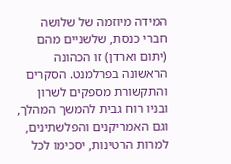המידה מיוזמה של שלושה חברי כנסת, שלשניים מהם (יתום וארדן) זו הכהונה הראשונה בפרלמנט. הסקרים והתקשורת מספקים לשרון ובניו רוח גבית להמשך המהלך, וגם האמריקנים והפלשתינים, למרות הרטינות, יסכימו לכל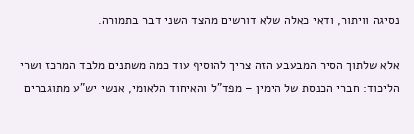נסיגה וויתור, ודאי כאלה שלא דורשים מהצד השני דבר בתמורה.

אלא שלתוך הסיר המבעבע הזה צריך להוסיף עוד כמה משתנים מלבד המרכז ושרי הליכוד: חברי הכנסת של הימין – מפד"ל והאיחוד הלאומי, אנשי יש"ע מתוגברים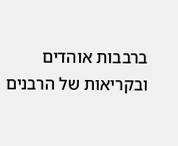ברבבות אוהדים ובקריאות של הרבנים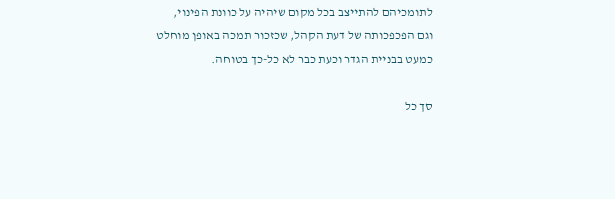לתומכיהם להתייצב בכל מקום שיהיה על כוונת הפינוי, וגם הפכפכותה של דעת הקהל, שכזכור תמכה באופן מוחלט כמעט בבניית הגדר וכעת כבר לא כל-כך בטוחה.

סך כל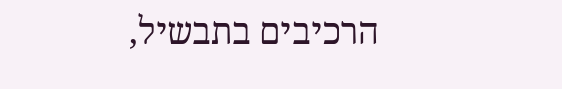הרכיבים בתבשיל,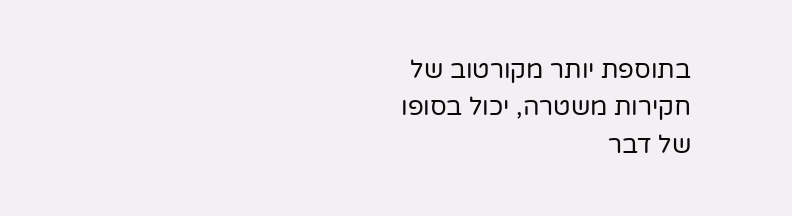בתוספת יותר מקורטוב של חקירות משטרה, יכול בסופו של דבר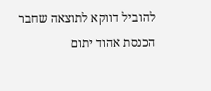להוביל דווקא לתוצאה שחבר הכנסת אהוד יתום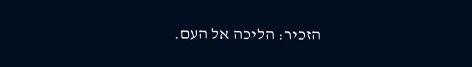הזכיר: הליכה אל העם.